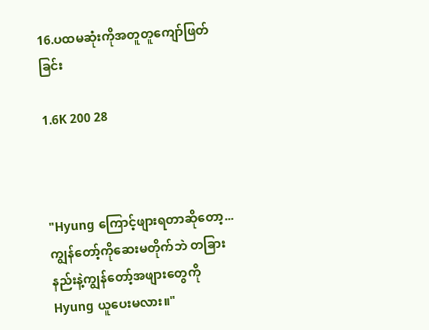16.ပထမဆုံးကိုအတူတူကျော်ဖြတ်ခြင်း

1.6K 200 28



"Hyung ကြောင့်ဖျားရတာဆိုတော့...ကျွန်တော့်ကိုဆေးမတိုက်ဘဲ တခြားနည်းနဲ့ကျွန်တော့်အဖျားတွေကို Hyung ယူပေးမလား။"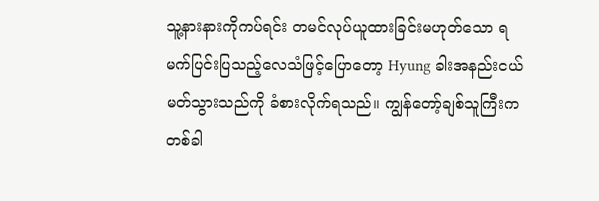သူ့နားနားကိုကပ်ရင်း တမင်လုပ်ယူထားခြင်းမဟုတ်သော ရမက်ပြင်းပြသည့်လေသံဖြင့်ပြောတော့ Hyung ခါးအနည်းငယ်မတ်သွားသည်ကို ခံစားလိုက်ရသည်။ ကျွန်တော့်ချစ်သူကြီးကတစ်ခါ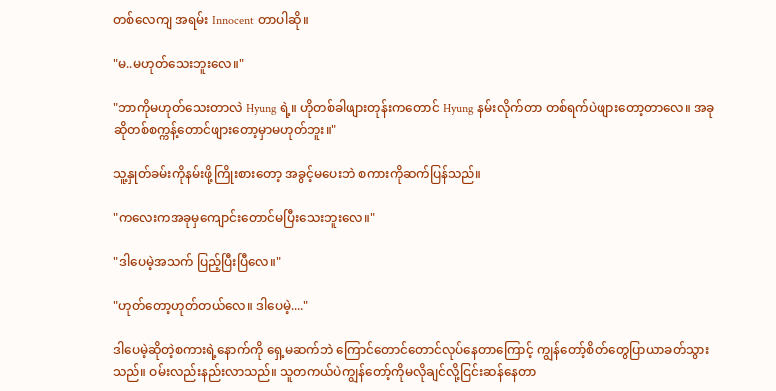တစ်လေကျ အရမ်း Innocent တာပါဆို။

"မ..မဟုတ်သေးဘူးလေ။"

"ဘာကိုမဟုတ်သေးတာလဲ Hyung ရဲ့။ ဟိုတစ်ခါဖျားတုန်းကတောင် Hyung နမ်းလိုက်တာ တစ်ရက်ပဲဖျားတော့တာလေ။ အခုဆိုတစ်စက္ကန့်တောင်ဖျားတော့မှာမဟုတ်ဘူး။"

သူ့နှုတ်ခမ်းကိုနမ်းဖို့ကြိုးစားတော့ အခွင့်မပေးဘဲ စကားကိုဆက်ပြန်သည်။

"ကလေးကအခုမှကျောင်းတောင်မပြီးသေးဘူးလေ။"

"ဒါပေမဲ့အသက် ပြည့်ပြီးပြီလေ။"

"ဟုတ်တော့ဟုတ်တယ်လေ။ ဒါပေမဲ့...."

ဒါပေမဲ့ဆိုတဲ့စကားရဲ့နောက်ကို ရှေ့မဆက်ဘဲ ကြောင်တောင်တောင်လုပ်နေတာကြောင့် ကျွန်တော့်စိတ်တွေပြာယာခတ်သွားသည်။ ဝမ်းလည်းနည်းလာသည်။ သူတကယ်ပဲကျွန်တော့်ကိုမလိုချင်လို့ငြင်းဆန်နေတာ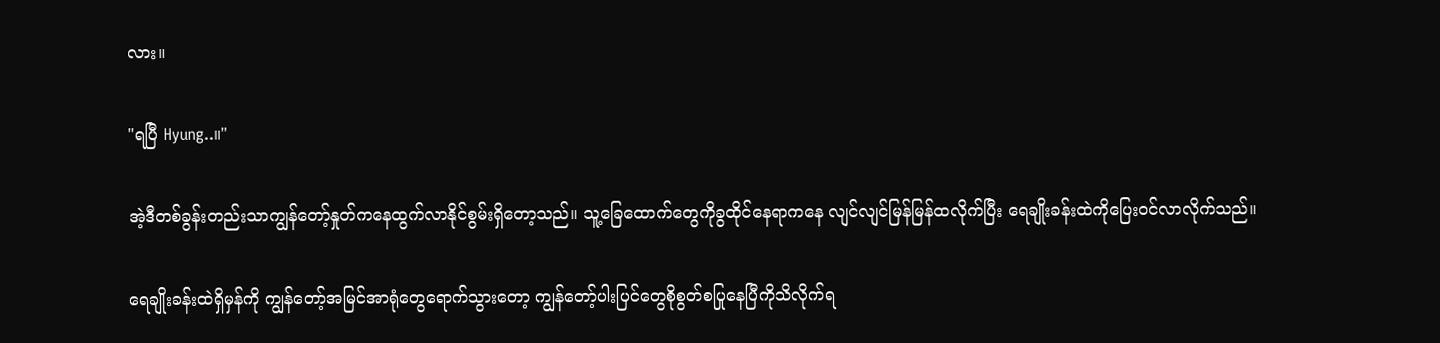လား။

"ရပြီ Hyung..။"

အဲ့ဒီတစ်ခွန်းတည်းသာကျွန်တော့်နှုတ်ကနေထွက်လာနိုင်စွမ်းရှိတော့သည်။ သူ့ခြေထောက်တွေကိုခွထိုင်နေရာကနေ လျင်လျင်မြန်မြန်ထလိုက်ပြီး ရေချိုးခန်းထဲကိုပြေးဝင်လာလိုက်သည်။

ရေချိုးခန်းထဲရှိမှန်ကို ကျွန်တော့်အမြင်အာရုံတွေရောက်သွားတော့ ကျွန်တော့်ပါးပြင်တွေစိုစွတ်စပြုနေပြီကိုသိလိုက်ရ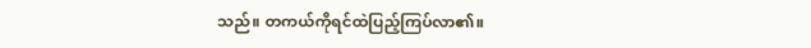သည်။ တကယ်ကိုရင်ထဲပြည့်ကြပ်လာ၏။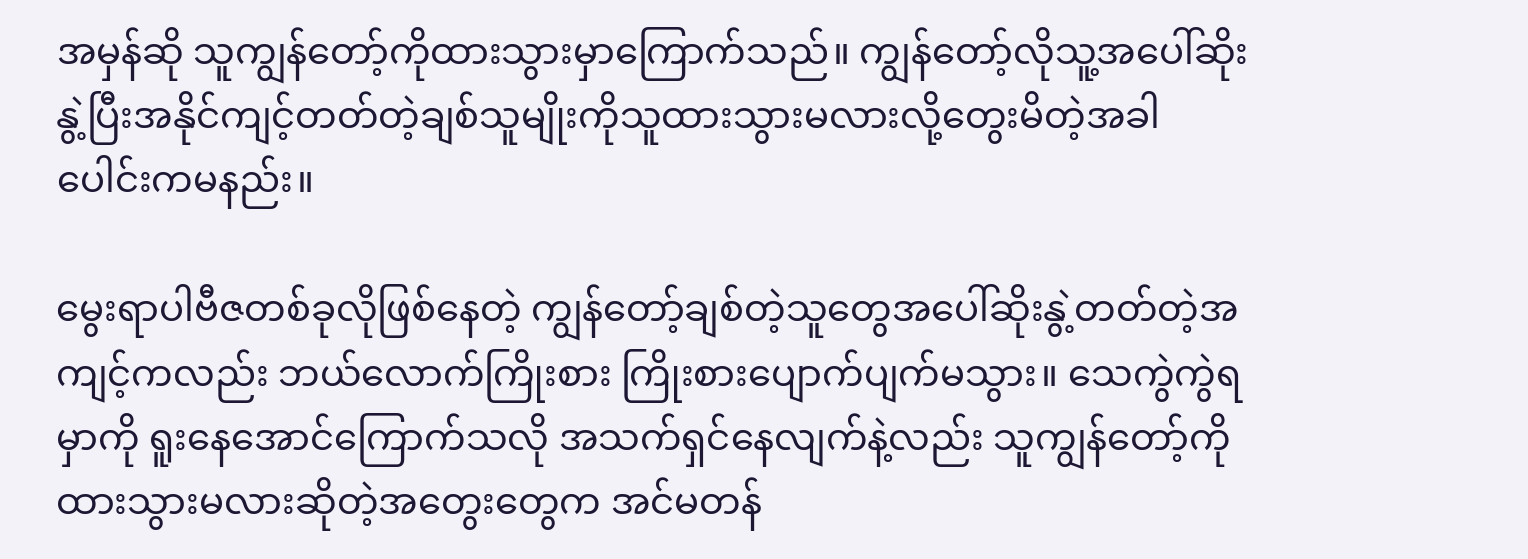အမှန်ဆို သူကျွန်တော့်ကိုထားသွားမှာကြောက်သည်။ ကျွန်တော့်လိုသူ့အပေါ်ဆိုးနွဲ့ပြီးအနိုင်ကျင့်တတ်တဲ့ချစ်သူမျိုးကိုသူထားသွားမလားလို့တွေးမိတဲ့အခါပေါင်းကမနည်း။

မွေးရာပါဗီဇတစ်ခုလိုဖြစ်နေတဲ့ ကျွန်တော့်ချစ်တဲ့သူတွေအပေါ်ဆိုးနွဲ့တတ်တဲ့အကျင့်ကလည်း ဘယ်လောက်ကြိုးစား ကြိုးစားပျောက်ပျက်မသွား။ သေကွဲကွဲရမှာကို ရူးနေအောင်ကြောက်သလို အသက်ရှင်နေလျက်နဲ့လည်း သူကျွန်တော့်ကိုထားသွားမလားဆိုတဲ့အတွေးတွေက အင်မတန်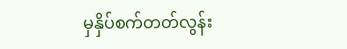မှနှိပ်စက်တတ်လွန်း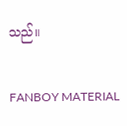သည်။

FANBOY MATERIAL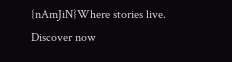{nAmJiN}Where stories live. Discover now